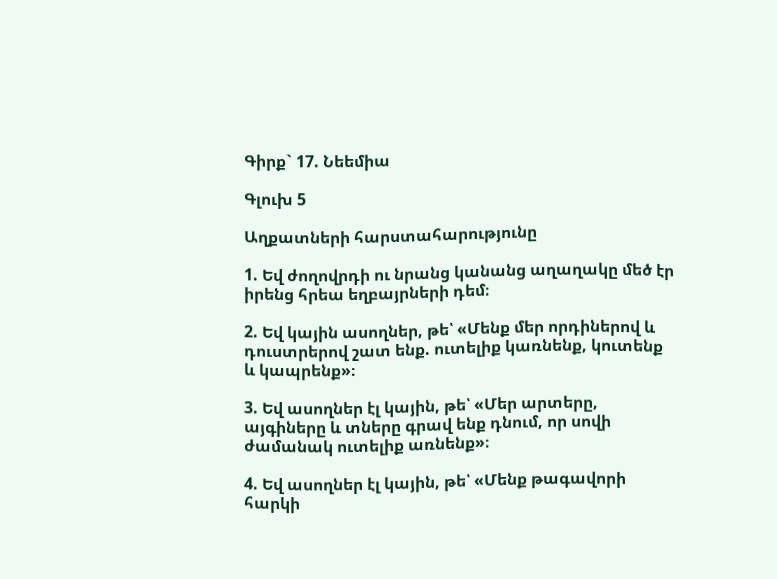Գիրք` 17. Նեեմիա

Գլուխ 5

Աղքատների հարստահարությունը

1. Եվ ժողովրդի ու նրանց կանանց աղաղակը մեծ էր իրենց հրեա եղբայրների դեմ։

2. Եվ կային ասողներ, թե՝ «Մենք մեր որդիներով և դուստրերով շատ ենք. ուտելիք կառնենք, կուտենք և կապրենք»։

3. Եվ ասողներ էլ կային, թե՝ «Մեր արտերը, այգիները և տները գրավ ենք դնում, որ սովի ժամանակ ուտելիք առնենք»։

4. Եվ ասողներ էլ կային, թե՝ «Մենք թագավորի հարկի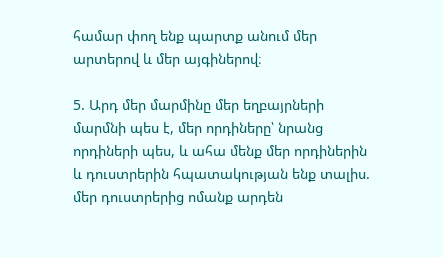համար փող ենք պարտք անում մեր արտերով և մեր այգիներով։

5. Արդ մեր մարմինը մեր եղբայրների մարմնի պես է, մեր որդիները՝ նրանց որդիների պես, և ահա մենք մեր որդիներին և դուստրերին հպատակության ենք տալիս. մեր դուստրերից ոմանք արդեն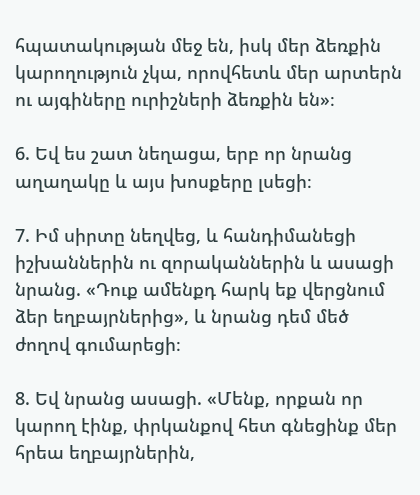հպատակության մեջ են, իսկ մեր ձեռքին կարողություն չկա, որովհետև մեր արտերն ու այգիները ուրիշների ձեռքին են»։

6. Եվ ես շատ նեղացա, երբ որ նրանց աղաղակը և այս խոսքերը լսեցի։

7. Իմ սիրտը նեղվեց, և հանդիմանեցի իշխաններին ու զորականներին և ասացի նրանց. «Դուք ամենքդ հարկ եք վերցնում ձեր եղբայրներից», և նրանց դեմ մեծ ժողով գումարեցի։

8. Եվ նրանց ասացի. «Մենք, որքան որ կարող էինք, փրկանքով հետ գնեցինք մեր հրեա եղբայրներին,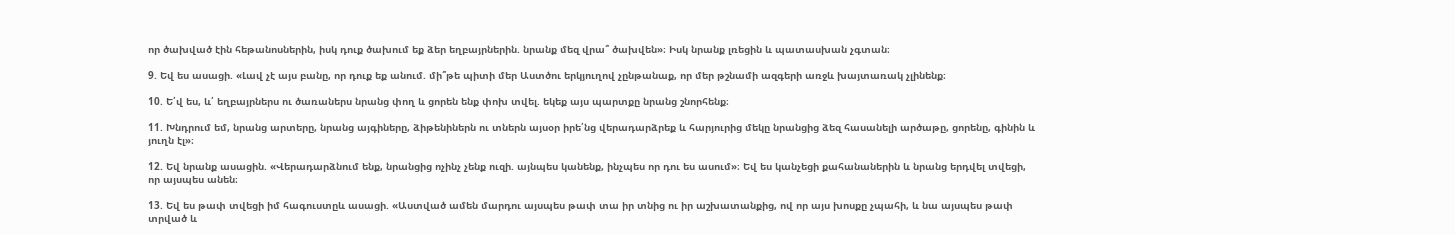որ ծախված էին հեթանոսներին, իսկ դուք ծախում եք ձեր եղբայրներին. նրանք մեզ վրա՞ ծախվեն»։ Իսկ նրանք լռեցին և պատասխան չգտան։

9. Եվ ես ասացի. «Լավ չէ այս բանը, որ դուք եք անում. մի՞թե պիտի մեր Աստծու երկյուղով չընթանաք, որ մեր թշնամի ազգերի առջև խայտառակ չլինենք։

10. Ե՛վ ես, և՛ եղբայրներս ու ծառաներս նրանց փող և ցորեն ենք փոխ տվել. եկեք այս պարտքը նրանց շնորհենք։

11. Խնդրում եմ, նրանց արտերը, նրանց այգիները, ձիթենիներն ու տներն այսօր իրե՛նց վերադարձրեք և հարյուրից մեկը նրանցից ձեզ հասանելի արծաթը, ցորենը, գինին և յուղն էլ»։

12. Եվ նրանք ասացին. «Վերադարձնում ենք, նրանցից ոչինչ չենք ուզի. այնպես կանենք, ինչպես որ դու ես ասում»։ Եվ ես կանչեցի քահանաներին և նրանց երդվել տվեցի, որ այսպես անեն։

13. Եվ ես թափ տվեցի իմ հագուստըև ասացի. «Աստված ամեն մարդու այսպես թափ տա իր տնից ու իր աշխատանքից, ով որ այս խոսքը չպահի, և նա այսպես թափ տրված և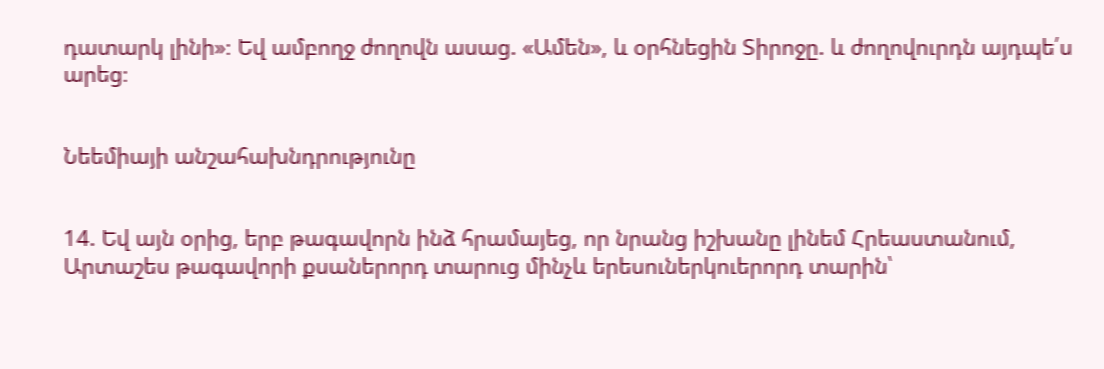դատարկ լինի»։ Եվ ամբողջ ժողովն ասաց. «Ամեն», և օրհնեցին Տիրոջը. և ժողովուրդն այդպե՛ս արեց։


Նեեմիայի անշահախնդրությունը


14. Եվ այն օրից, երբ թագավորն ինձ հրամայեց, որ նրանց իշխանը լինեմ Հրեաստանում, Արտաշես թագավորի քսաներորդ տարուց մինչև երեսուներկուերորդ տարին՝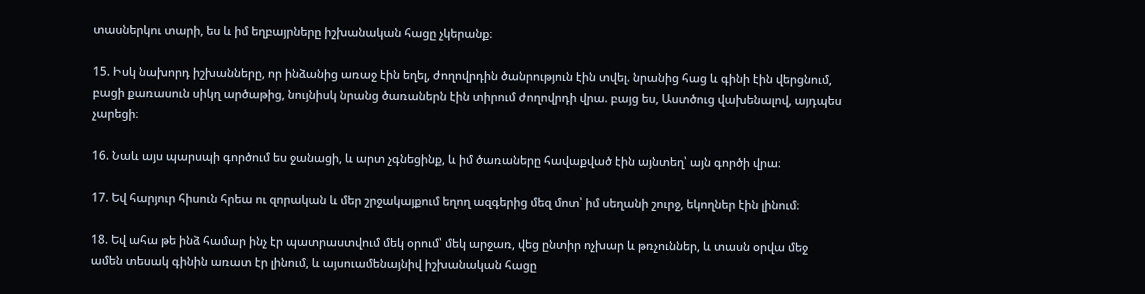տասներկու տարի, ես և իմ եղբայրները իշխանական հացը չկերանք։

15. Իսկ նախորդ իշխանները, որ ինձանից առաջ էին եղել, ժողովրդին ծանրություն էին տվել. նրանից հաց և գինի էին վերցնում, բացի քառասուն սիկղ արծաթից, նույնիսկ նրանց ծառաներն էին տիրում ժողովրդի վրա. բայց ես, Աստծուց վախենալով, այդպես չարեցի։

16. Նաև այս պարսպի գործում ես ջանացի, և արտ չգնեցինք, և իմ ծառաները հավաքված էին այնտեղ՝ այն գործի վրա։

17. Եվ հարյուր հիսուն հրեա ու զորական և մեր շրջակայքում եղող ազգերից մեզ մոտ՝ իմ սեղանի շուրջ, եկողներ էին լինում։

18. Եվ ահա թե ինձ համար ինչ էր պատրաստվում մեկ օրում՝ մեկ արջառ, վեց ընտիր ոչխար և թռչուններ, և տասն օրվա մեջ ամեն տեսակ գինին առատ էր լինում, և այսուամենայնիվ իշխանական հացը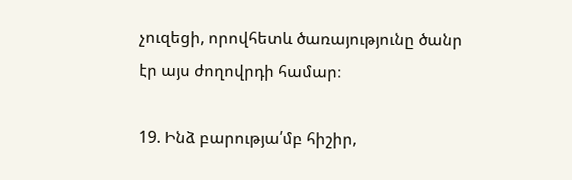չուզեցի, որովհետև ծառայությունը ծանր էր այս ժողովրդի համար։

19. Ինձ բարությա՛մբ հիշիր,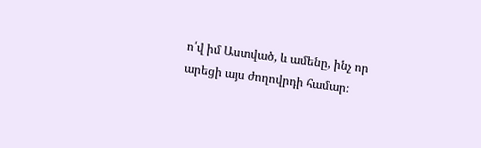ո՛վ իմ Աստված, և ամենը, ինչ որ արեցի այս ժողովրդի համար։